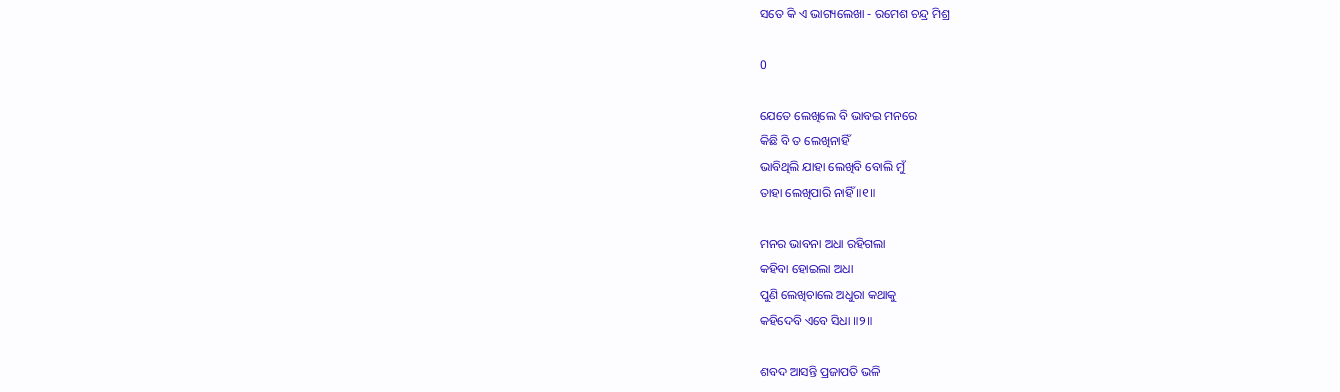ସତେ କି ଏ ଭାଗ୍ୟଲେଖା - ରମେଶ ଚନ୍ଦ୍ର ମିଶ୍ର

0

ଯେତେ ଲେଖିଲେ ବି ଭାବଇ ମନରେ
କିଛି ବି ତ ଲେଖିନାହିଁ
ଭାବିଥିଲି ଯାହା ଲେଖିବି ବୋଲି ମୁଁ
ତାହା ଲେଖିପାରି ନାହିଁ ॥୧॥

ମନର ଭାବନା ଅଧା ରହିଗଲା
କହିବା ହୋଇଲା ଅଧା
ପୁଣି ଲେଖିଚାଲେ ଅଧୁରା କଥାକୁ
କହିଦେବି ଏବେ ସିଧା ॥୨॥

ଶବଦ ଆସନ୍ତି ପ୍ରଜାପତି ଭଳି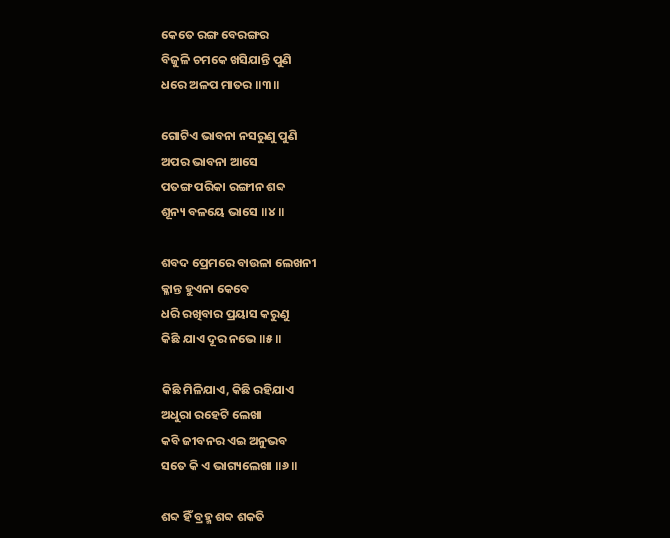କେତେ ରଙ୍ଗ ବେରଙ୍ଗର
ବିଜୁଳି ଚମକେ ଖସିଯାନ୍ତି ପୁଣି
ଧରେ ଅଳପ ମାତର ॥୩॥

ଗୋଟିଏ ଭାବନା ନସରୁଣୁ ପୁଣି
ଅପର ଭାବନା ଆସେ
ପତଙ୍ଗ ପରିକା ରଙ୍ଗୀନ ଶବ୍ଦ
ଶୂନ୍ୟ ବଳୟେ ଭାସେ ॥୪॥

ଶବଦ ପ୍ରେମରେ ବାଉଳା ଲେଖନୀ
କ୍ଳାନ୍ତ ହୁଏନା କେବେ
ଧରି ରଖିବାର ପ୍ରୟାସ କରୁଣୁ
କିଛି ଯାଏ ଦୂର ନଭେ ॥୫॥

କିଛି ମିଳିଯାଏ, କିଛି ରହିଯାଏ
ଅଧୁରା ରହେଟି ଲେଖା
କବି ଜୀବନର ଏଇ ଅନୁଭବ
ସତେ କି ଏ ଭାଗ୍ୟଲେଖା ॥୬॥

ଶବ୍ଦ ହିଁ ବ୍ରହ୍ମ ଶବ୍ଦ ଶକତି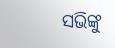ସଭିଙ୍କୁ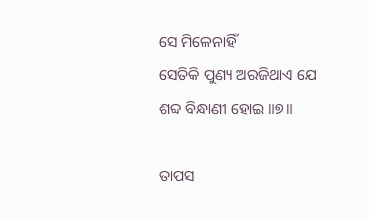ସେ ମିଳେନାହିଁ
ସେତିକି ପୁଣ୍ୟ ଅରଜିଥାଏ ଯେ
ଶବ୍ଦ ବିନ୍ଧାଣୀ ହୋଇ ॥୭॥

ତାପସ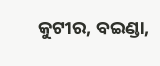କୁଟୀର, ବଇଣ୍ଡା,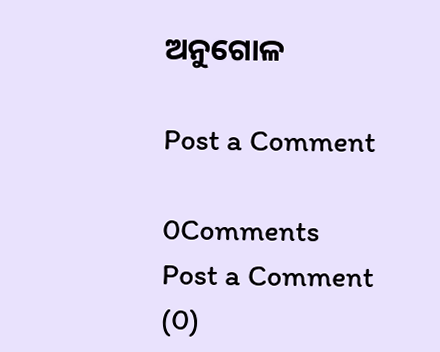ଅନୁଗୋଳ

Post a Comment

0Comments
Post a Comment (0)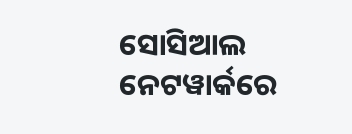ସୋସିଆଲ ନେଟୱାର୍କରେ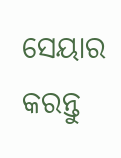ସେୟାର କରନ୍ତୁ